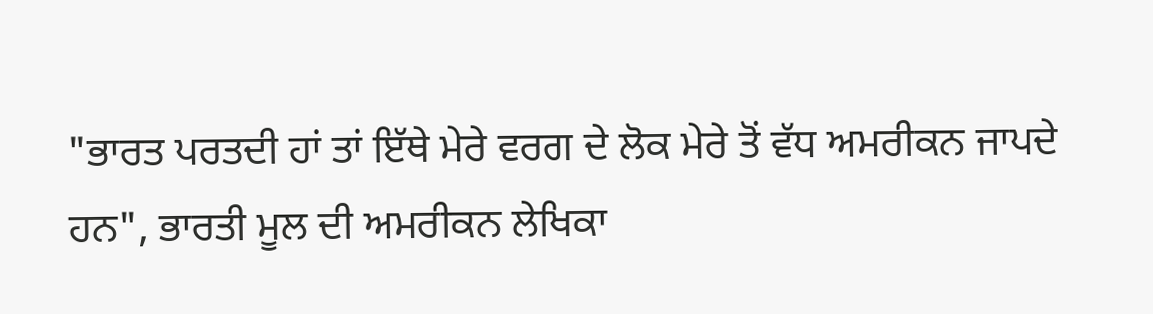"ਭਾਰਤ ਪਰਤਦੀ ਹਾਂ ਤਾਂ ਇੱਥੇ ਮੇਰੇ ਵਰਗ ਦੇ ਲੋਕ ਮੇਰੇ ਤੋਂ ਵੱਧ ਅਮਰੀਕਨ ਜਾਪਦੇ ਹਨ", ਭਾਰਤੀ ਮੂਲ ਦੀ ਅਮਰੀਕਨ ਲੇਖਿਕਾ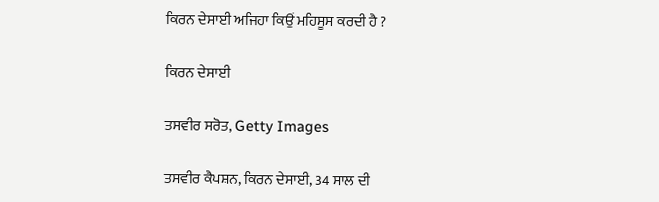ਕਿਰਨ ਦੇਸਾਈ ਅਜਿਹਾ ਕਿਉਂ ਮਹਿਸੂਸ ਕਰਦੀ ਹੈ ?

ਕਿਰਨ ਦੇਸਾਈ

ਤਸਵੀਰ ਸਰੋਤ, Getty Images

ਤਸਵੀਰ ਕੈਪਸ਼ਨ, ਕਿਰਨ ਦੇਸਾਈ, 34 ਸਾਲ ਦੀ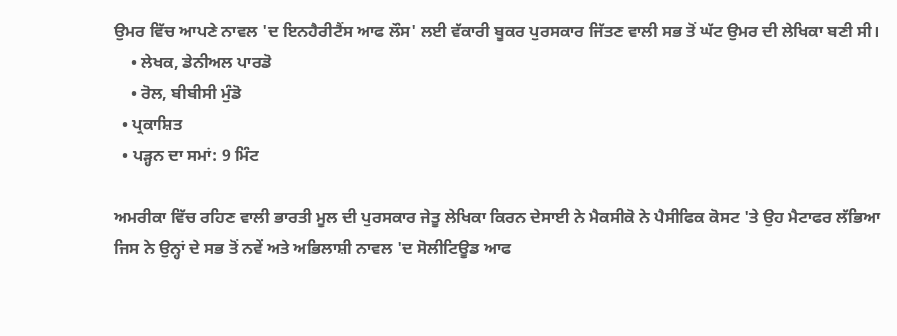ਉਮਰ ਵਿੱਚ ਆਪਣੇ ਨਾਵਲ 'ਦ ਇਨਹੈਰੀਟੈਂਸ ਆਫ ਲੌਸ' ਲਈ ਵੱਕਾਰੀ ਬੂਕਰ ਪੁਰਸਕਾਰ ਜਿੱਤਣ ਵਾਲੀ ਸਭ ਤੋਂ ਘੱਟ ਉਮਰ ਦੀ ਲੇਖਿਕਾ ਬਣੀ ਸੀ।
    • ਲੇਖਕ, ਡੇਨੀਅਲ ਪਾਰਡੋ
    • ਰੋਲ, ਬੀਬੀਸੀ ਮੁੰਡੋ
  • ਪ੍ਰਕਾਸ਼ਿਤ
  • ਪੜ੍ਹਨ ਦਾ ਸਮਾਂ: 9 ਮਿੰਟ

ਅਮਰੀਕਾ ਵਿੱਚ ਰਹਿਣ ਵਾਲੀ ਭਾਰਤੀ ਮੂਲ ਦੀ ਪੁਰਸਕਾਰ ਜੇਤੂ ਲੇਖਿਕਾ ਕਿਰਨ ਦੇਸਾਈ ਨੇ ਮੈਕਸੀਕੋ ਨੇ ਪੈਸੀਫਿਕ ਕੋਸਟ 'ਤੇ ਉਹ ਮੈਟਾਫਰ ਲੱਭਿਆ ਜਿਸ ਨੇ ਉਨ੍ਹਾਂ ਦੇ ਸਭ ਤੋਂ ਨਵੇਂ ਅਤੇ ਅਭਿਲਾਸ਼ੀ ਨਾਵਲ 'ਦ ਸੋਲੀਟਿਊਡ ਆਫ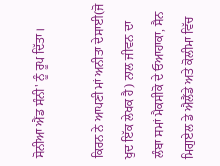ਸੋਨੀਆ ਐਂਡ ਸੰਨੀ' ਨੂੰ ਰੂਪ ਦਿੱਤਾ।

ਕਿਰਨ ਨੇ ਆਪਣੀ ਮਾਂ ਅਨੀਤਾ ਦੇਸਾਈ(ਜੋ ਖੁਦ ਇੱਕ ਲੇਖਕ ਹੈ) ਨਾਲ ਜੀਵਨ ਦਾ ਲੰਬਾ ਸਮਾਂ ਮੈਕਸੀਕੋ ਦੇ ਓਆਹਾਕਾ, ਸੈਨ ਮਿਗੁਏਲ ਡੇ ਐਲੈਂਡੇ ਅਤੇ ਕੋਲੀਮਾ ਵਿੱਚ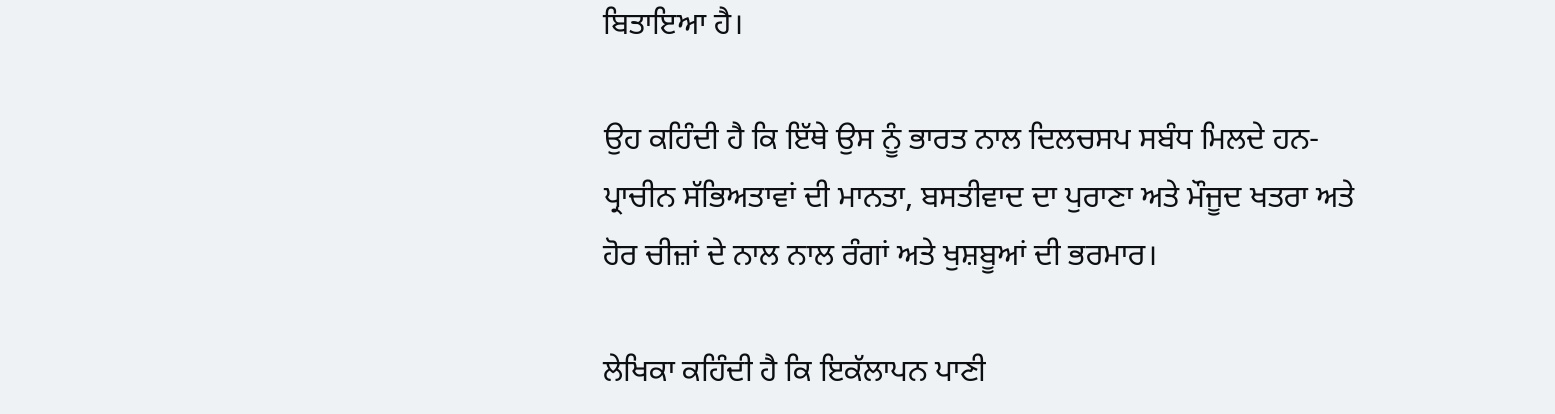ਬਿਤਾਇਆ ਹੈ।

ਉਹ ਕਹਿੰਦੀ ਹੈ ਕਿ ਇੱਥੇ ਉਸ ਨੂੰ ਭਾਰਤ ਨਾਲ ਦਿਲਚਸਪ ਸਬੰਧ ਮਿਲਦੇ ਹਨ- ਪ੍ਰਾਚੀਨ ਸੱਭਿਅਤਾਵਾਂ ਦੀ ਮਾਨਤਾ, ਬਸਤੀਵਾਦ ਦਾ ਪੁਰਾਣਾ ਅਤੇ ਮੌਜੂਦ ਖਤਰਾ ਅਤੇ ਹੋਰ ਚੀਜ਼ਾਂ ਦੇ ਨਾਲ ਨਾਲ ਰੰਗਾਂ ਅਤੇ ਖੁਸ਼ਬੂਆਂ ਦੀ ਭਰਮਾਰ।

ਲੇਖਿਕਾ ਕਹਿੰਦੀ ਹੈ ਕਿ ਇਕੱਲਾਪਨ ਪਾਣੀ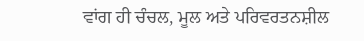ਵਾਂਗ ਹੀ ਚੰਚਲ, ਮੂਲ ਅਤੇ ਪਰਿਵਰਤਨਸ਼ੀਲ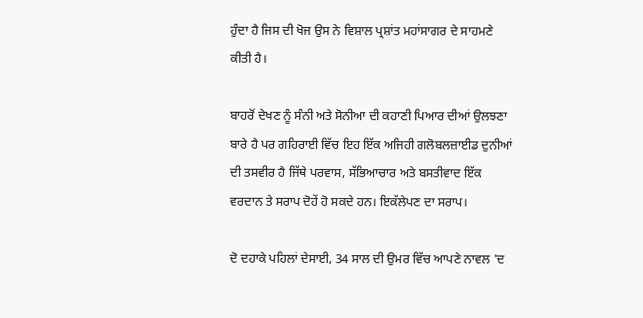ਹੁੰਦਾ ਹੈ ਜਿਸ ਦੀ ਖੋਜ ਉਸ ਨੇ ਵਿਸ਼ਾਲ ਪ੍ਰਸ਼ਾਂਤ ਮਹਾਂਸਾਗਰ ਦੇ ਸਾਹਮਣੇ ਕੀਤੀ ਹੈ।

ਬਾਹਰੋਂ ਦੇਖਣ ਨੂੰ ਸੰਨੀ ਅਤੇ ਸੋਨੀਆ ਦੀ ਕਹਾਣੀ ਪਿਆਰ ਦੀਆਂ ਉਲਝਣਾ ਬਾਰੇ ਹੈ ਪਰ ਗਹਿਰਾਈ ਵਿੱਚ ਇਹ ਇੱਕ ਅਜਿਹੀ ਗਲੋਬਲਜ਼ਾਈਡ ਦੁਨੀਆਂ ਦੀ ਤਸਵੀਰ ਹੈ ਜਿੱਥੇ ਪਰਵਾਸ, ਸੱਭਿਆਚਾਰ ਅਤੇ ਬਸਤੀਵਾਦ ਇੱਕ ਵਰਦਾਨ ਤੇ ਸਰਾਪ ਦੋਹੇਂ ਹੋ ਸਕਦੇ ਹਨ। ਇਕੱਲੇਪਣ ਦਾ ਸਰਾਪ।

ਦੋ ਦਹਾਕੇ ਪਹਿਲਾਂ ਦੇਸਾਈ, 34 ਸਾਲ ਦੀ ਉਮਰ ਵਿੱਚ ਆਪਣੇ ਨਾਵਲ 'ਦ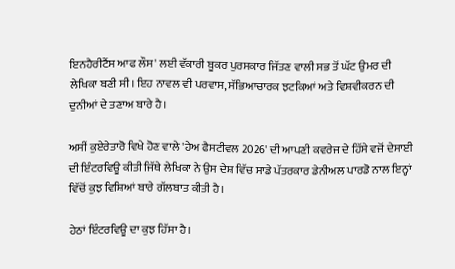ਇਨਹੈਰੀਟੈਂਸ ਆਫ ਲੌਸ' ਲਈ ਵੱਕਾਰੀ ਬੂਕਰ ਪੁਰਸਕਾਰ ਜਿੱਤਣ ਵਾਲੀ ਸਭ ਤੋਂ ਘੱਟ ਉਮਰ ਦੀ ਲੇਖਿਕਾ ਬਣੀ ਸੀ। ਇਹ ਨਾਵਲ ਵੀ ਪਰਵਾਸ, ਸੱਭਿਆਚਾਰਕ ਝਟਕਿਆਂ ਅਤੇ ਵਿਸ਼ਵੀਕਰਨ ਦੀ ਦੁਨੀਆਂ ਦੇ ਤਣਾਅ ਬਾਰੇ ਹੈ।

ਅਸੀਂ ਕੁਏਰੇਤਾਰੋ ਵਿਖੇ ਹੋਣ ਵਾਲੇ 'ਹੇਅ ਫੈਸਟੀਵਲ 2026' ਦੀ ਆਪਣੀ ਕਵਰੇਜ ਦੇ ਹਿੱਸੇ ਵਜੋਂ ਦੇਸਾਈ ਦੀ ਇੰਟਰਵਿਊ ਕੀਤੀ ਜਿੱਥੇ ਲੇਖਿਕਾ ਨੇ ਉਸ ਦੇਸ਼ ਵਿੱਚ ਸਾਡੇ ਪੱਤਰਕਾਰ ਡੇਨੀਅਲ ਪਾਰਡੋ ਨਾਲ ਇਨ੍ਹਾਂ ਵਿੱਚੋਂ ਕੁਝ ਵਿਸ਼ਿਆਂ ਬਾਰੇ ਗੱਲਬਾਤ ਕੀਤੀ ਹੈ।

ਹੇਠਾਂ ਇੰਟਰਵਿਊ ਦਾ ਕੁਝ ਹਿੱਸਾ ਹੈ।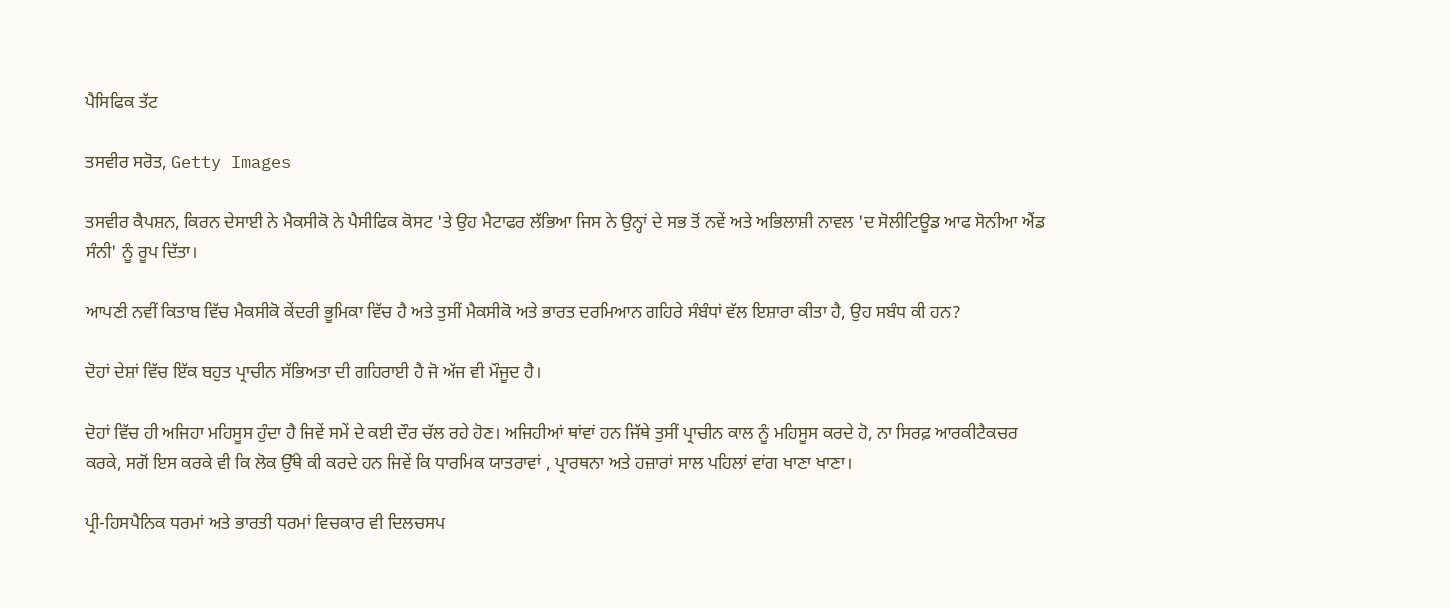ਪੈਸਿਫਿਕ ਤੱਟ

ਤਸਵੀਰ ਸਰੋਤ, Getty Images

ਤਸਵੀਰ ਕੈਪਸ਼ਨ, ਕਿਰਨ ਦੇਸਾਈ ਨੇ ਮੈਕਸੀਕੋ ਨੇ ਪੈਸੀਫਿਕ ਕੋਸਟ 'ਤੇ ਉਹ ਮੈਟਾਫਰ ਲੱਭਿਆ ਜਿਸ ਨੇ ਉਨ੍ਹਾਂ ਦੇ ਸਭ ਤੋਂ ਨਵੇਂ ਅਤੇ ਅਭਿਲਾਸ਼ੀ ਨਾਵਲ 'ਦ ਸੋਲੀਟਿਊਡ ਆਫ ਸੋਨੀਆ ਐਂਡ ਸੰਨੀ' ਨੂੰ ਰੂਪ ਦਿੱਤਾ।

ਆਪਣੀ ਨਵੀਂ ਕਿਤਾਬ ਵਿੱਚ ਮੈਕਸੀਕੋ ਕੇਂਦਰੀ ਭੂਮਿਕਾ ਵਿੱਚ ਹੈ ਅਤੇ ਤੁਸੀਂ ਮੈਕਸੀਕੋ ਅਤੇ ਭਾਰਤ ਦਰਮਿਆਨ ਗਹਿਰੇ ਸੰਬੰਧਾਂ ਵੱਲ ਇਸ਼ਾਰਾ ਕੀਤਾ ਹੈ, ਉਹ ਸਬੰਧ ਕੀ ਹਨ?

ਦੋਹਾਂ ਦੇਸ਼ਾਂ ਵਿੱਚ ਇੱਕ ਬਹੁਤ ਪ੍ਰਾਚੀਨ ਸੱਭਿਅਤਾ ਦੀ ਗਹਿਰਾਈ ਹੈ ਜੋ ਅੱਜ ਵੀ ਮੌਜੂਦ ਹੈ।

ਦੋਹਾਂ ਵਿੱਚ ਹੀ ਅਜਿਹਾ ਮਹਿਸੂਸ ਹੁੰਦਾ ਹੈ ਜਿਵੇਂ ਸਮੇਂ ਦੇ ਕਈ ਦੌਰ ਚੱਲ ਰਹੇ ਹੋਣ। ਅਜਿਹੀਆਂ ਥਾਂਵਾਂ ਹਨ ਜਿੱਥੇ ਤੁਸੀਂ ਪ੍ਰਾਚੀਨ ਕਾਲ ਨੂੰ ਮਹਿਸੂਸ ਕਰਦੇ ਹੋ, ਨਾ ਸਿਰਫ਼ ਆਰਕੀਟੈਕਚਰ ਕਰਕੇ, ਸਗੋਂ ਇਸ ਕਰਕੇ ਵੀ ਕਿ ਲੋਕ ਉੱਥੇ ਕੀ ਕਰਦੇ ਹਨ ਜਿਵੇਂ ਕਿ ਧਾਰਮਿਕ ਯਾਤਰਾਵਾਂ , ਪ੍ਰਾਰਥਨਾ ਅਤੇ ਹਜ਼ਾਰਾਂ ਸਾਲ ਪਹਿਲਾਂ ਵਾਂਗ ਖਾਣਾ ਖਾਣਾ।

ਪ੍ਰੀ-ਹਿਸਪੈਨਿਕ ਧਰਮਾਂ ਅਤੇ ਭਾਰਤੀ ਧਰਮਾਂ ਵਿਚਕਾਰ ਵੀ ਦਿਲਚਸਪ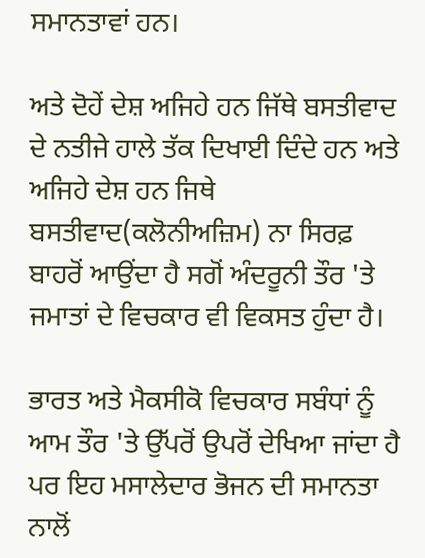ਸਮਾਨਤਾਵਾਂ ਹਨ।

ਅਤੇ ਦੋਹੇਂ ਦੇਸ਼ ਅਜਿਹੇ ਹਨ ਜਿੱਥੇ ਬਸਤੀਵਾਦ ਦੇ ਨਤੀਜੇ ਹਾਲੇ ਤੱਕ ਦਿਖਾਈ ਦਿੰਦੇ ਹਨ ਅਤੇ ਅਜਿਹੇ ਦੇਸ਼ ਹਨ ਜਿਥੇ ਬਸਤੀਵਾਦ(ਕਲੋਨੀਅਜ਼ਿਮ) ਨਾ ਸਿਰਫ਼ ਬਾਹਰੋਂ ਆਉਂਦਾ ਹੈ ਸਗੋਂ ਅੰਦਰੂਨੀ ਤੌਰ 'ਤੇ ਜਮਾਤਾਂ ਦੇ ਵਿਚਕਾਰ ਵੀ ਵਿਕਸਤ ਹੁੰਦਾ ਹੈ।

ਭਾਰਤ ਅਤੇ ਮੈਕਸੀਕੋ ਵਿਚਕਾਰ ਸਬੰਧਾਂ ਨੂੰ ਆਮ ਤੌਰ 'ਤੇ ਉੱਪਰੋਂ ਉਪਰੋਂ ਦੇਖਿਆ ਜਾਂਦਾ ਹੈ ਪਰ ਇਹ ਮਸਾਲੇਦਾਰ ਭੋਜਨ ਦੀ ਸਮਾਨਤਾ ਨਾਲੋਂ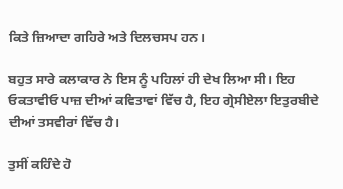ਕਿਤੇ ਜ਼ਿਆਦਾ ਗਹਿਰੇ ਅਤੇ ਦਿਲਚਸਪ ਹਨ।

ਬਹੁਤ ਸਾਰੇ ਕਲਾਕਾਰ ਨੇ ਇਸ ਨੂੰ ਪਹਿਲਾਂ ਹੀ ਦੇਖ ਲਿਆ ਸੀ। ਇਹ ਓਕਤਾਵੀਓ ਪਾਜ਼ ਦੀਆਂ ਕਵਿਤਾਵਾਂ ਵਿੱਚ ਹੈ, ਇਹ ਗ੍ਰੇਸੀਏਲਾ ਇਤੁਰਬੀਦੇ ਦੀਆਂ ਤਸਵੀਰਾਂ ਵਿੱਚ ਹੈ।

ਤੁਸੀਂ ਕਹਿੰਦੇ ਹੋ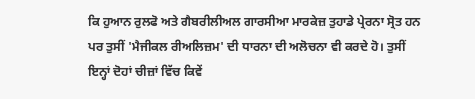ਕਿ ਹੁਆਨ ਰੁਲਫੋ ਅਤੇ ਗੈਬਰੀਲੀਅਲ ਗਾਰਸੀਆ ਮਾਰਕੇਜ਼ ਤੁਹਾਡੇ ਪ੍ਰੇਰਨਾ ਸ੍ਰੋਤ ਹਨ ਪਰ ਤੁਸੀਂ 'ਮੈਜੀਕਲ ਰੀਅਲਿਜ਼ਮ' ਦੀ ਧਾਰਨਾ ਦੀ ਅਲੋਚਨਾ ਵੀ ਕਰਦੇ ਹੋ। ਤੁਸੀਂ ਇਨ੍ਹਾਂ ਦੋਹਾਂ ਚੀਜ਼ਾਂ ਵਿੱਚ ਕਿਵੇਂ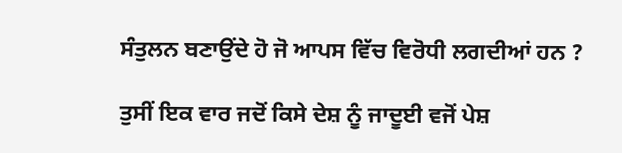ਸੰਤੁਲਨ ਬਣਾਉਂਦੇ ਹੋ ਜੋ ਆਪਸ ਵਿੱਚ ਵਿਰੋਧੀ ਲਗਦੀਆਂ ਹਨ ?

ਤੁਸੀਂ ਇਕ ਵਾਰ ਜਦੋਂ ਕਿਸੇ ਦੇਸ਼ ਨੂੰ ਜਾਦੂਈ ਵਜੋਂ ਪੇਸ਼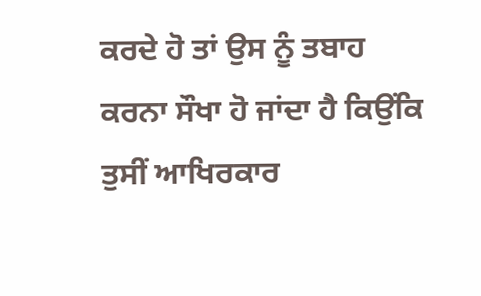ਕਰਦੇ ਹੋ ਤਾਂ ਉਸ ਨੂੰ ਤਬਾਹ ਕਰਨਾ ਸੌਖਾ ਹੋ ਜਾਂਦਾ ਹੈ ਕਿਉਂਕਿ ਤੁਸੀਂ ਆਖਿਰਕਾਰ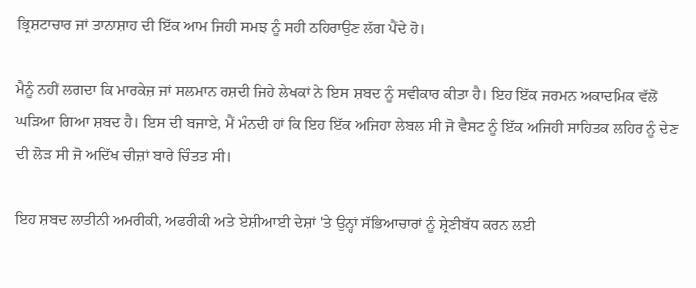ਭ੍ਰਿਸ਼ਟਾਚਾਰ ਜਾਂ ਤਾਨਾਸ਼ਾਹ ਦੀ ਇੱਕ ਆਮ ਜਿਹੀ ਸਮਝ ਨੂੰ ਸਹੀ ਠਹਿਰਾਉਣ ਲੱਗ ਪੈਂਦੇ ਹੋ।

ਮੈਨੂੰ ਨਹੀਂ ਲਗਦਾ ਕਿ ਮਾਰਕੇਜ਼ ਜਾਂ ਸਲਮਾਨ ਰਸ਼ਦੀ ਜਿਹੇ ਲੇਖਕਾਂ ਨੇ ਇਸ ਸ਼ਬਦ ਨੂੰ ਸਵੀਕਾਰ ਕੀਤਾ ਹੈ। ਇਹ ਇੱਕ ਜਰਮਨ ਅਕਾਦਮਿਕ ਵੱਲੋਂ ਘੜਿਆ ਗਿਆ ਸ਼ਬਦ ਹੈ। ਇਸ ਦੀ ਬਜਾਏ, ਮੈਂ ਮੰਨਦੀ ਹਾਂ ਕਿ ਇਹ ਇੱਕ ਅਜਿਹਾ ਲੇਬਲ ਸੀ ਜੋ ਵੈਸਟ ਨੂੰ ਇੱਕ ਅਜਿਹੀ ਸਾਹਿਤਕ ਲਹਿਰ ਨੂੰ ਦੇਣ ਦੀ ਲੋੜ ਸੀ ਜੋ ਅਦਿੱਖ ਚੀਜ਼ਾਂ ਬਾਰੇ ਚਿੰਤਤ ਸੀ।

ਇਹ ਸ਼ਬਦ ਲਾਤੀਨੀ ਅਮਰੀਕੀ, ਅਫਰੀਕੀ ਅਤੇ ਏਸ਼ੀਆਈ ਦੇਸ਼ਾਂ 'ਤੇ ਉਨ੍ਹਾਂ ਸੱਭਿਆਚਾਰਾਂ ਨੂੰ ਸ਼੍ਰੇਣੀਬੱਧ ਕਰਨ ਲਈ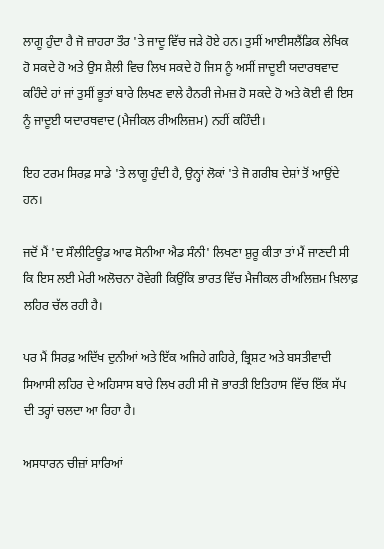ਲਾਗੂ ਹੁੰਦਾ ਹੈ ਜੋ ਜ਼ਾਹਰਾ ਤੌਰ 'ਤੇ ਜਾਦੂ ਵਿੱਚ ਜੜੇ ਹੋਏ ਹਨ। ਤੁਸੀਂ ਆਈਸਲੈਂਡਿਕ ਲੇਖਿਕ ਹੋ ਸਕਦੇ ਹੋ ਅਤੇ ਉਸ ਸ਼ੈਲੀ ਵਿਚ ਲਿਖ ਸਕਦੇ ਹੋ ਜਿਸ ਨੂੰ ਅਸੀਂ ਜਾਦੂਈ ਯਦਾਰਥਵਾਦ ਕਹਿੰਦੇ ਹਾਂ ਜਾਂ ਤੁਸੀਂ ਭੂਤਾਂ ਬਾਰੇ ਲਿਖਣ ਵਾਲੇ ਹੈਨਰੀ ਜੇਮਜ਼ ਹੋ ਸਕਦੇ ਹੋ ਅਤੇ ਕੋਈ ਵੀ ਇਸ ਨੂੰ ਜਾਦੂਈ ਯਦਾਰਥਵਾਦ (ਮੈਜੀਕਲ ਰੀਅਲਿਜ਼ਮ) ਨਹੀਂ ਕਹਿੰਦੀ।

ਇਹ ਟਰਮ ਸਿਰਫ਼ ਸਾਡੇ 'ਤੇ ਲਾਗੂ ਹੁੰਦੀ ਹੈ, ਉਨ੍ਹਾਂ ਲੋਕਾਂ 'ਤੇ ਜੋ ਗਰੀਬ ਦੇਸ਼ਾਂ ਤੋਂ ਆਉਂਦੇ ਹਨ।

ਜਦੋਂ ਮੈਂ 'ਦ ਸੌਲੀਟਿਊਡ ਆਫ ਸੋਨੀਆ ਐਡ ਸੰਨੀ' ਲਿਖਣਾ ਸ਼ੁਰੂ ਕੀਤਾ ਤਾਂ ਮੈਂ ਜਾਣਦੀ ਸੀ ਕਿ ਇਸ ਲਈ ਮੇਰੀ ਅਲੋਚਨਾ ਹੋਵੇਗੀ ਕਿਉਂਕਿ ਭਾਰਤ ਵਿੱਚ ਮੈਜੀਕਲ ਰੀਅਲਿਜ਼ਮ ਖ਼ਿਲਾਫ਼ ਲਹਿਰ ਚੱਲ ਰਹੀ ਹੈ।

ਪਰ ਮੈਂ ਸਿਰਫ਼ ਅਦਿੱਖ ਦੁਨੀਆਂ ਅਤੇ ਇੱਕ ਅਜਿਹੇ ਗਹਿਰੇ, ਭ੍ਰਿਸ਼ਟ ਅਤੇ ਬਸਤੀਵਾਦੀ ਸਿਆਸੀ ਲਹਿਰ ਦੇ ਅਹਿਸਾਸ ਬਾਰੇ ਲਿਖ ਰਹੀ ਸੀ ਜੋ ਭਾਰਤੀ ਇਤਿਹਾਸ ਵਿੱਚ ਇੱਕ ਸੱਪ ਦੀ ਤਰ੍ਹਾਂ ਚਲਦਾ ਆ ਰਿਹਾ ਹੈ।

ਅਸਧਾਰਨ ਚੀਜ਼ਾਂ ਸਾਰਿਆਂ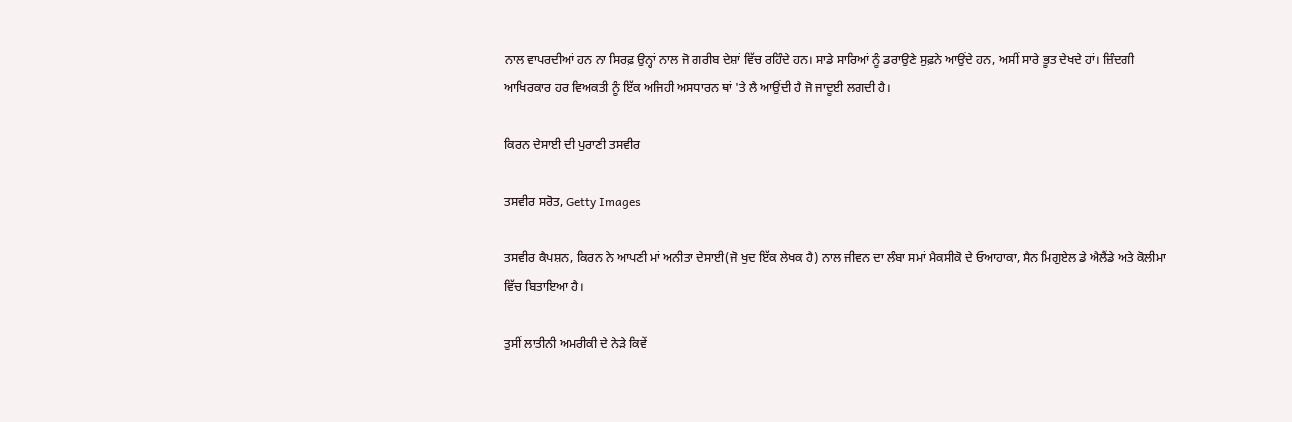ਨਾਲ ਵਾਪਰਦੀਆਂ ਹਨ ਨਾ ਸਿਰਫ਼ ਉਨ੍ਹਾਂ ਨਾਲ ਜੋ ਗਰੀਬ ਦੇਸ਼ਾਂ ਵਿੱਚ ਰਹਿੰਦੇ ਹਨ। ਸਾਡੇ ਸਾਰਿਆਂ ਨੂੰ ਡਰਾਉਣੇ ਸੁਫ਼ਨੇ ਆਉਂਦੇ ਹਨ, ਅਸੀਂ ਸਾਰੇ ਭੂਤ ਦੇਖਦੇ ਹਾਂ। ਜ਼ਿੰਦਗੀ ਆਖਿਰਕਾਰ ਹਰ ਵਿਅਕਤੀ ਨੂੰ ਇੱਕ ਅਜਿਹੀ ਅਸਧਾਰਨ ਥਾਂ 'ਤੇ ਲੈ ਆਉਂਦੀ ਹੈ ਜੋ ਜਾਦੂਈ ਲਗਦੀ ਹੈ।

ਕਿਰਨ ਦੇਸਾਈ ਦੀ ਪੁਰਾਣੀ ਤਸਵੀਰ

ਤਸਵੀਰ ਸਰੋਤ, Getty Images

ਤਸਵੀਰ ਕੈਪਸ਼ਨ, ਕਿਰਨ ਨੇ ਆਪਣੀ ਮਾਂ ਅਨੀਤਾ ਦੇਸਾਈ(ਜੋ ਖੁਦ ਇੱਕ ਲੇਖਕ ਹੈ) ਨਾਲ ਜੀਵਨ ਦਾ ਲੰਬਾ ਸਮਾਂ ਮੈਕਸੀਕੋ ਦੇ ਓਆਹਾਕਾ, ਸੈਨ ਮਿਗੁਏਲ ਡੇ ਐਲੈਂਡੇ ਅਤੇ ਕੋਲੀਮਾ ਵਿੱਚ ਬਿਤਾਇਆ ਹੈ।

ਤੁਸੀਂ ਲਾਤੀਨੀ ਅਮਰੀਕੀ ਦੇ ਨੇੜੇ ਕਿਵੇਂ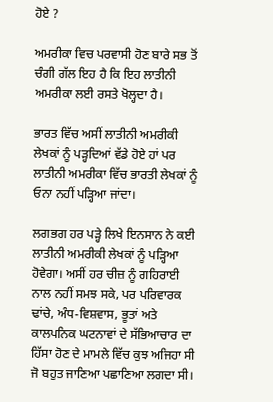ਹੋਏ ?

ਅਮਰੀਕਾ ਵਿਚ ਪਰਵਾਸੀ ਹੋਣ ਬਾਰੇ ਸਭ ਤੋਂ ਚੰਗੀ ਗੱਲ ਇਹ ਹੈ ਕਿ ਇਹ ਲਾਤੀਨੀ ਅਮਰੀਕਾ ਲਈ ਰਸਤੇ ਖੋਲ੍ਹਦਾ ਹੈ।

ਭਾਰਤ ਵਿੱਚ ਅਸੀਂ ਲਾਤੀਨੀ ਅਮਰੀਕੀ ਲੇਖਕਾਂ ਨੂੰ ਪੜ੍ਹਦਿਆਂ ਵੱਡੇ ਹੋਏ ਹਾਂ ਪਰ ਲਾਤੀਨੀ ਅਮਰੀਕਾ ਵਿੱਚ ਭਾਰਤੀ ਲੇਖਕਾਂ ਨੂੰ ਓਨਾ ਨਹੀਂ ਪੜ੍ਹਿਆ ਜਾਂਦਾ।

ਲਗਭਗ ਹਰ ਪੜ੍ਹੇ ਲਿਖੇ ਇਨਸਾਨ ਨੇ ਕਈ ਲਾਤੀਨੀ ਅਮਰੀਕੀ ਲੇਖਕਾਂ ਨੂੰ ਪੜ੍ਹਿਆ ਹੋਵੇਗਾ। ਅਸੀਂ ਹਰ ਚੀਜ਼ ਨੂੰ ਗਹਿਰਾਈ ਨਾਲ ਨਹੀਂ ਸਮਝ ਸਕੇ, ਪਰ ਪਰਿਵਾਰਕ ਢਾਂਚੇ, ਅੰਧ-ਵਿਸ਼ਵਾਸ, ਭੂਤਾਂ ਅਤੇ ਕਾਲਪਨਿਕ ਘਟਨਾਵਾਂ ਦੇ ਸੱਭਿਆਚਾਰ ਦਾ ਹਿੱਸਾ ਹੋਣ ਦੇ ਮਾਮਲੇ ਵਿੱਚ ਕੁਝ ਅਜਿਹਾ ਸੀ ਜੋ ਬਹੁਤ ਜਾਣਿਆ ਪਛਾਣਿਆ ਲਗਦਾ ਸੀ।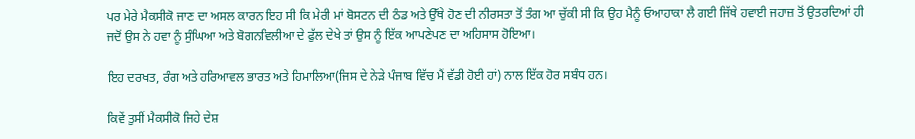ਪਰ ਮੇਰੇ ਮੈਕਸੀਕੋ ਜਾਣ ਦਾ ਅਸਲ ਕਾਰਨ ਇਹ ਸੀ ਕਿ ਮੇਰੀ ਮਾਂ ਬੋਸਟਨ ਦੀ ਠੰਡ ਅਤੇ ਉੱਥੇ ਹੋਣ ਦੀ ਨੀਰਸਤਾ ਤੋਂ ਤੰਗ ਆ ਚੁੱਕੀ ਸੀ ਕਿ ਉਹ ਮੈਨੂੰ ਓਆਹਾਕਾ ਲੈ ਗਈ ਜਿੱਥੇ ਹਵਾਈ ਜਹਾਜ਼ ਤੋਂ ਉਤਰਦਿਆਂ ਹੀ ਜਦੋਂ ਉਸ ਨੇ ਹਵਾ ਨੂੰ ਸੁੰਘਿਆ ਅਤੇ ਬੋਗਨਵਿਲੀਆ ਦੇ ਫੁੱਲ ਦੇਖੇ ਤਾਂ ਉਸ ਨੂੰ ਇੱਕ ਆਪਣੇਪਣ ਦਾ ਅਹਿਸਾਸ ਹੋਇਆ।

ਇਹ ਦਰਖਤ, ਰੰਗ ਅਤੇ ਹਰਿਆਵਲ ਭਾਰਤ ਅਤੇ ਹਿਮਾਲਿਆ(ਜਿਸ ਦੇ ਨੇੜੇ ਪੰਜਾਬ ਵਿੱਚ ਮੈਂ ਵੱਡੀ ਹੋਈ ਹਾਂ) ਨਾਲ ਇੱਕ ਹੋਰ ਸਬੰਧ ਹਨ।

ਕਿਵੇਂ ਤੁਸੀਂ ਮੈਕਸੀਕੋ ਜਿਹੇ ਦੇਸ਼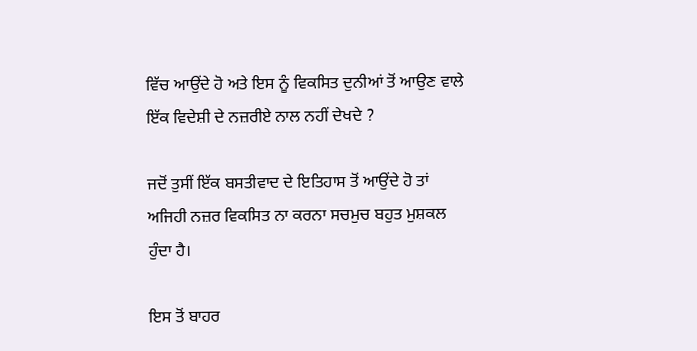ਵਿੱਚ ਆਉਂਦੇ ਹੋ ਅਤੇ ਇਸ ਨੂੰ ਵਿਕਸਿਤ ਦੁਨੀਆਂ ਤੋਂ ਆਉਣ ਵਾਲੇ ਇੱਕ ਵਿਦੇਸ਼ੀ ਦੇ ਨਜ਼ਰੀਏ ਨਾਲ ਨਹੀਂ ਦੇਖਦੇ ?

ਜਦੋਂ ਤੁਸੀਂ ਇੱਕ ਬਸਤੀਵਾਦ ਦੇ ਇਤਿਹਾਸ ਤੋਂ ਆਉਂਦੇ ਹੋ ਤਾਂ ਅਜਿਹੀ ਨਜ਼ਰ ਵਿਕਸਿਤ ਨਾ ਕਰਨਾ ਸਚਮੁਚ ਬਹੁਤ ਮੁਸ਼ਕਲ ਹੁੰਦਾ ਹੈ।

ਇਸ ਤੋਂ ਬਾਹਰ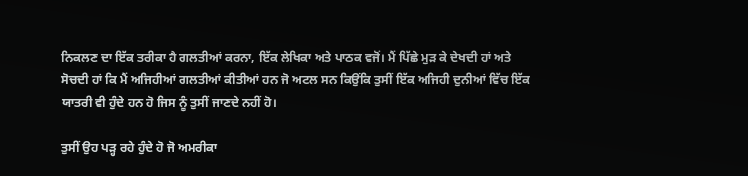ਨਿਕਲਣ ਦਾ ਇੱਕ ਤਰੀਕਾ ਹੈ ਗਲਤੀਆਂ ਕਰਨਾ, ਇੱਕ ਲੇਖਿਕਾ ਅਤੇ ਪਾਠਕ ਵਜੋਂ। ਮੈਂ ਪਿੱਛੇ ਮੁੜ ਕੇ ਦੇਖਦੀ ਹਾਂ ਅਤੇ ਸੋਚਦੀ ਹਾਂ ਕਿ ਮੈਂ ਅਜਿਹੀਆਂ ਗਲਤੀਆਂ ਕੀਤੀਆਂ ਹਨ ਜੋ ਅਟਲ ਸਨ ਕਿਉਂਕਿ ਤੁਸੀਂ ਇੱਕ ਅਜਿਹੀ ਦੁਨੀਆਂ ਵਿੱਚ ਇੱਕ ਯਾਤਰੀ ਵੀ ਹੁੰਦੇ ਹਨ ਹੋ ਜਿਸ ਨੂੰ ਤੁਸੀਂ ਜਾਣਦੇ ਨਹੀਂ ਹੋ।

ਤੁਸੀਂ ਉਹ ਪੜ੍ਹ ਰਹੇ ਹੁੰਦੇ ਹੋ ਜੋ ਅਮਰੀਕਾ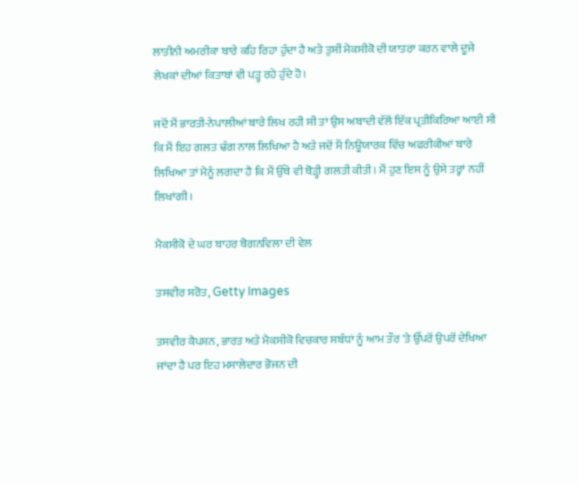ਲਾਤੀਨੀ ਅਮਰੀਕਾ ਬਾਰੇ ਕਹਿ ਰਿਹਾ ਹੁੰਦਾ ਹੈ ਅਤੇ ਤੁਸੀਂ ਮੈਕਸੀਕੋ ਦੀ ਯਾਤਰਾ ਕਰਨ ਵਾਲੇ ਦੂਜੇ ਲੇਖਕਾਂ ਦੀਆਂ ਕਿਤਾਬਾਂ ਵੀ ਪੜ੍ਹ ਰਹੇ ਹੁੰਦੇ ਹੋ।

ਜਦੋਂ ਮੈਂ ਭਾਰਤੀ-ਨੇਪਾਲੀਆਂ ਬਾਰੇ ਲਿਖ ਰਹੀ ਸੀ ਤਾਂ ਉਸ ਅਬਾਦੀ ਵੱਲੋਂ ਇੱਕ ਪ੍ਰਤੀਕਿਰਿਆ ਆਈ ਸੀ ਕਿ ਮੈਂ ਇਹ ਗਲਤ ਢੰਗ ਨਾਲ ਲਿਖਿਆ ਹੈ ਅਤੇ ਜਦੋਂ ਮੈਂ ਨਿਊਯਾਰਕ ਵਿੱਚ ਅਫਰੀਕੀਆਂ ਬਾਰੇ ਲਿਖਿਆ ਤਾਂ ਮੈਨੂੰ ਲਗਦਾ ਹੈ ਕਿ ਮੈਂ ਉੱਥੇ ਵੀ ਥੋੜ੍ਹੀ ਗਲਤੀ ਕੀਤੀ। ਮੈਂ ਹੁਣ ਇਸ ਨੂੰ ਉਸੇ ਤਰ੍ਹਾਂ ਨਹੀਂ ਲਿਖਾਂਗੀ।

ਮੈਕਸੀਕੋ ਦੇ ਘਰ ਬਾਹਰ ਬੋਗਨਵਿਲਾ ਦੀ ਵੇਲ

ਤਸਵੀਰ ਸਰੋਤ, Getty Images

ਤਸਵੀਰ ਕੈਪਸ਼ਨ, ਭਾਰਤ ਅਤੇ ਮੈਕਸੀਕੋ ਵਿਚਕਾਰ ਸਬੰਧਾਂ ਨੂੰ ਆਮ ਤੌਰ 'ਤੇ ਉੱਪਰੋਂ ਉਪਰੋਂ ਦੇਖਿਆ ਜਾਂਦਾ ਹੈ ਪਰ ਇਹ ਮਸਾਲੇਦਾਰ ਭੋਜਨ ਦੀ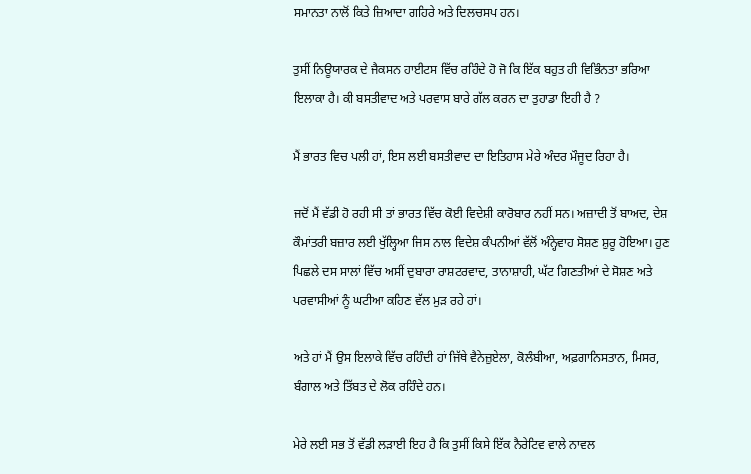ਸਮਾਨਤਾ ਨਾਲੋਂ ਕਿਤੇ ਜ਼ਿਆਦਾ ਗਹਿਰੇ ਅਤੇ ਦਿਲਚਸਪ ਹਨ।

ਤੁਸੀਂ ਨਿਊਯਾਰਕ ਦੇ ਜੈਕਸਨ ਹਾਈਟਸ ਵਿੱਚ ਰਹਿੰਦੇ ਹੋ ਜੋ ਕਿ ਇੱਕ ਬਹੁਤ ਹੀ ਵਿਭਿੰਨਤਾ ਭਰਿਆ ਇਲਾਕਾ ਹੈ। ਕੀ ਬਸਤੀਵਾਦ ਅਤੇ ਪਰਵਾਸ ਬਾਰੇ ਗੱਲ ਕਰਨ ਦਾ ਤੁਹਾਡਾ ਇਹੀ ਹੈ ?

ਮੈਂ ਭਾਰਤ ਵਿਚ ਪਲੀ ਹਾਂ, ਇਸ ਲਈ ਬਸਤੀਵਾਦ ਦਾ ਇਤਿਹਾਸ ਮੇਰੇ ਅੰਦਰ ਮੌਜੂਦ ਰਿਹਾ ਹੈ।

ਜਦੋਂ ਮੈਂ ਵੱਡੀ ਹੋ ਰਹੀ ਸੀ ਤਾਂ ਭਾਰਤ ਵਿੱਚ ਕੋਈ ਵਿਦੇਸ਼ੀ ਕਾਰੋਬਾਰ ਨਹੀਂ ਸਨ। ਅਜ਼ਾਦੀ ਤੋਂ ਬਾਅਦ, ਦੇਸ਼ ਕੌਮਾਂਤਰੀ ਬਜ਼ਾਰ ਲਈ ਖੁੱਲ੍ਹਿਆ ਜਿਸ ਨਾਲ ਵਿਦੇਸ਼ ਕੰਪਨੀਆਂ ਵੱਲੋਂ ਅੰਨ੍ਹੇਵਾਹ ਸੋਸ਼ਣ ਸ਼ੁਰੂ ਹੋਇਆ। ਹੁਣ ਪਿਛਲੇ ਦਸ ਸਾਲਾਂ ਵਿੱਚ ਅਸੀਂ ਦੁਬਾਰਾ ਰਾਸ਼ਟਰਵਾਦ, ਤਾਨਾਸ਼ਾਹੀ, ਘੱਟ ਗਿਣਤੀਆਂ ਦੇ ਸੋਸ਼ਣ ਅਤੇ ਪਰਵਾਸੀਆਂ ਨੂੰ ਘਟੀਆ ਕਹਿਣ ਵੱਲ ਮੁੜ ਰਹੇ ਹਾਂ।

ਅਤੇ ਹਾਂ ਮੈਂ ਉਸ ਇਲਾਕੇ ਵਿੱਚ ਰਹਿੰਦੀ ਹਾਂ ਜਿੱਥੇ ਵੈਨੇਜ਼ੁਏਲਾ, ਕੋਲੰਬੀਆ, ਅਫ਼ਗਾਨਿਸਤਾਨ, ਮਿਸਰ, ਬੰਗਾਲ ਅਤੇ ਤਿੱਬਤ ਦੇ ਲੋਕ ਰਹਿੰਦੇ ਹਨ।

ਮੇਰੇ ਲਈ ਸਭ ਤੋਂ ਵੱਡੀ ਲੜਾਈ ਇਹ ਹੈ ਕਿ ਤੁਸੀਂ ਕਿਸੇ ਇੱਕ ਨੈਰੇਟਿਵ ਵਾਲੇ ਨਾਵਲ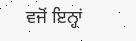ਵਜੋਂ ਇਨ੍ਹਾਂ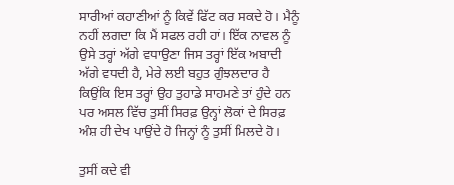ਸਾਰੀਆਂ ਕਹਾਣੀਆਂ ਨੂੰ ਕਿਵੇਂ ਫਿੱਟ ਕਰ ਸਕਦੇ ਹੋ। ਮੈਨੂੰ ਨਹੀਂ ਲਗਦਾ ਕਿ ਮੈਂ ਸਫਲ ਰਹੀ ਹਾਂ। ਇੱਕ ਨਾਵਲ ਨੂੰ ਉਸੇ ਤਰ੍ਹਾਂ ਅੱਗੇ ਵਧਾਉਣਾ ਜਿਸ ਤਰ੍ਹਾਂ ਇੱਕ ਅਬਾਦੀ ਅੱਗੇ ਵਧਦੀ ਹੈ, ਮੇਰੇ ਲਈ ਬਹੁਤ ਗੁੰਝਲਦਾਰ ਹੈ ਕਿਉਂਕਿ ਇਸ ਤਰ੍ਹਾਂ ਉਹ ਤੁਹਾਡੇ ਸਾਹਮਣੇ ਤਾਂ ਹੁੰਦੇ ਹਨ ਪਰ ਅਸਲ ਵਿੱਚ ਤੁਸੀਂ ਸਿਰਫ਼ ਉਨ੍ਹਾਂ ਲੋਕਾਂ ਦੇ ਸਿਰਫ਼ ਅੰਸ਼ ਹੀ ਦੇਖ ਪਾਉਂਦੇ ਹੋ ਜਿਨ੍ਹਾਂ ਨੂੰ ਤੁਸੀਂ ਮਿਲਦੇ ਹੋ।

ਤੁਸੀਂ ਕਦੇ ਵੀ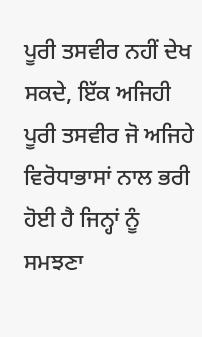ਪੂਰੀ ਤਸਵੀਰ ਨਹੀਂ ਦੇਖ ਸਕਦੇ, ਇੱਕ ਅਜਿਹੀ ਪੂਰੀ ਤਸਵੀਰ ਜੋ ਅਜਿਹੇ ਵਿਰੋਧਾਭਾਸਾਂ ਨਾਲ ਭਰੀ ਹੋਈ ਹੈ ਜਿਨ੍ਹਾਂ ਨੂੰ ਸਮਝਣਾ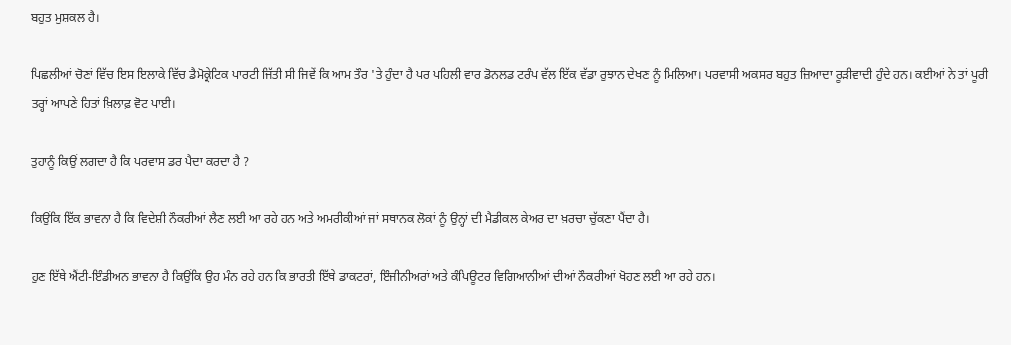ਬਹੁਤ ਮੁਸ਼ਕਲ ਹੈ।

ਪਿਛਲੀਆਂ ਚੋਣਾਂ ਵਿੱਚ ਇਸ ਇਲਾਕੇ ਵਿੱਚ ਡੈਮੋਕ੍ਰੇਟਿਕ ਪਾਰਟੀ ਜਿੱਤੀ ਸੀ ਜਿਵੇਂ ਕਿ ਆਮ ਤੌਰ 'ਤੇ ਹੁੰਦਾ ਹੈ ਪਰ ਪਹਿਲੀ ਵਾਰ ਡੋਨਲਡ ਟਰੰਪ ਵੱਲ ਇੱਕ ਵੱਡਾ ਰੁਝਾਨ ਦੇਖਣ ਨੂੰ ਮਿਲਿਆ। ਪਰਵਾਸੀ ਅਕਸਰ ਬਹੁਤ ਜ਼ਿਆਦਾ ਰੂੜੀਵਾਦੀ ਹੁੰਦੇ ਹਨ। ਕਈਆਂ ਨੇ ਤਾਂ ਪੂਰੀ ਤਰ੍ਹਾਂ ਆਪਣੇ ਹਿਤਾਂ ਖ਼ਿਲਾਫ਼ ਵੋਟ ਪਾਈ।

ਤੁਹਾਨੂੰ ਕਿਉਂ ਲਗਦਾ ਹੈ ਕਿ ਪਰਵਾਸ ਡਰ ਪੈਦਾ ਕਰਦਾ ਹੈ ?

ਕਿਉਂਕਿ ਇੱਕ ਭਾਵਨਾ ਹੈ ਕਿ ਵਿਦੇਸ਼ੀ ਨੌਕਰੀਆਂ ਲੈਣ ਲਈ ਆ ਰਹੇ ਹਨ ਅਤੇ ਅਮਰੀਕੀਆਂ ਜਾਂ ਸਥਾਨਕ ਲੋਕਾਂ ਨੂੰ ਉਨ੍ਹਾਂ ਦੀ ਮੈਡੀਕਲ ਕੇਅਰ ਦਾ ਖ਼ਰਚਾ ਚੁੱਕਣਾ ਪੈਂਦਾ ਹੈ।

ਹੁਣ ਇੱਥੇ ਐਂਟੀ-ਇੰਡੀਅਨ ਭਾਵਨਾ ਹੈ ਕਿਉਂਕਿ ਉਹ ਮੰਨ ਰਹੇ ਹਨ ਕਿ ਭਾਰਤੀ ਇੱਥੇ ਡਾਕਟਰਾਂ, ਇੰਜੀਨੀਅਰਾਂ ਅਤੇ ਕੰਪਿਊਟਰ ਵਿਗਿਆਨੀਆਂ ਦੀਆਂ ਨੌਕਰੀਆਂ ਖੋਹਣ ਲਈ ਆ ਰਹੇ ਹਨ।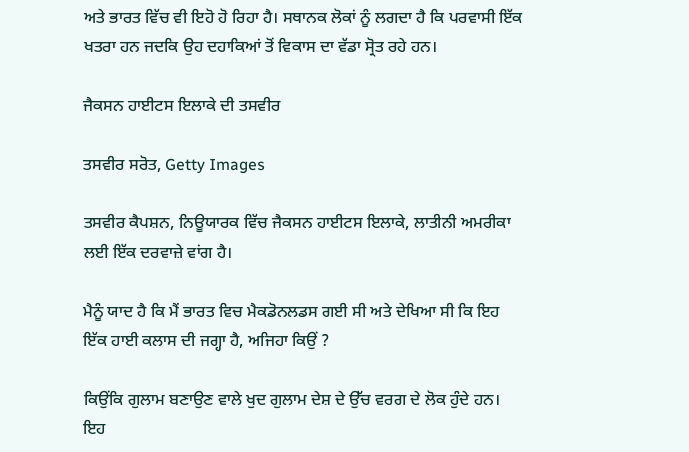ਅਤੇ ਭਾਰਤ ਵਿੱਚ ਵੀ ਇਹੋ ਹੋ ਰਿਹਾ ਹੈ। ਸਥਾਨਕ ਲੋਕਾਂ ਨੂੰ ਲਗਦਾ ਹੈ ਕਿ ਪਰਵਾਸੀ ਇੱਕ ਖਤਰਾ ਹਨ ਜਦਕਿ ਉਹ ਦਹਾਕਿਆਂ ਤੋਂ ਵਿਕਾਸ ਦਾ ਵੱਡਾ ਸ੍ਰੋਤ ਰਹੇ ਹਨ।

ਜੈਕਸਨ ਹਾਈਟਸ ਇਲਾਕੇ ਦੀ ਤਸਵੀਰ

ਤਸਵੀਰ ਸਰੋਤ, Getty Images

ਤਸਵੀਰ ਕੈਪਸ਼ਨ, ਨਿਊਯਾਰਕ ਵਿੱਚ ਜੈਕਸਨ ਹਾਈਟਸ ਇਲਾਕੇ, ਲਾਤੀਨੀ ਅਮਰੀਕਾ ਲਈ ਇੱਕ ਦਰਵਾਜ਼ੇ ਵਾਂਗ ਹੈ।

ਮੈਨੂੰ ਯਾਦ ਹੈ ਕਿ ਮੈਂ ਭਾਰਤ ਵਿਚ ਮੈਕਡੋਨਲਡਸ ਗਈ ਸੀ ਅਤੇ ਦੇਖਿਆ ਸੀ ਕਿ ਇਹ ਇੱਕ ਹਾਈ ਕਲਾਸ ਦੀ ਜਗ੍ਹਾ ਹੈ, ਅਜਿਹਾ ਕਿਉਂ ?

ਕਿਉਂਕਿ ਗੁਲਾਮ ਬਣਾਉਣ ਵਾਲੇ ਖੁਦ ਗੁਲਾਮ ਦੇਸ਼ ਦੇ ਉੱਚ ਵਰਗ ਦੇ ਲੋਕ ਹੁੰਦੇ ਹਨ। ਇਹ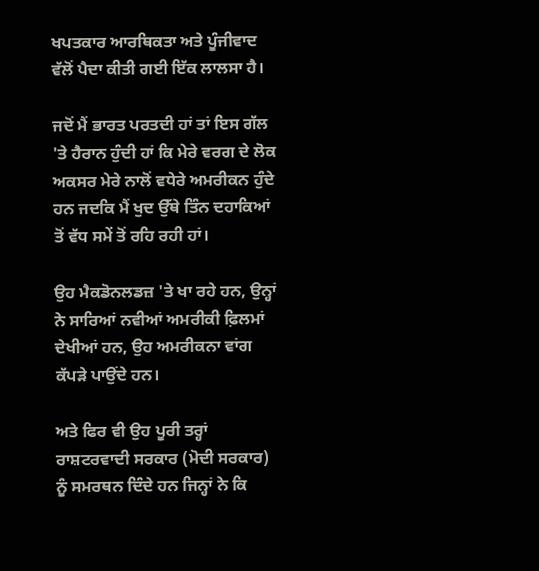ਖਪਤਕਾਰ ਆਰਥਿਕਤਾ ਅਤੇ ਪੂੰਜੀਵਾਦ ਵੱਲੋਂ ਪੈਦਾ ਕੀਤੀ ਗਈ ਇੱਕ ਲਾਲਸਾ ਹੈ।

ਜਦੋਂ ਮੈਂ ਭਾਰਤ ਪਰਤਦੀ ਹਾਂ ਤਾਂ ਇਸ ਗੱਲ 'ਤੇ ਹੈਰਾਨ ਹੁੰਦੀ ਹਾਂ ਕਿ ਮੇਰੇ ਵਰਗ ਦੇ ਲੋਕ ਅਕਸਰ ਮੇਰੇ ਨਾਲੋਂ ਵਧੇਰੇ ਅਮਰੀਕਨ ਹੁੰਦੇ ਹਨ ਜਦਕਿ ਮੈਂ ਖੁਦ ਉੱਥੇ ਤਿੰਨ ਦਹਾਕਿਆਂ ਤੋਂ ਵੱਧ ਸਮੇਂ ਤੋਂ ਰਹਿ ਰਹੀ ਹਾਂ।

ਉਹ ਮੈਕਡੋਨਲਡਜ਼ 'ਤੇ ਖਾ ਰਹੇ ਹਨ, ਉਨ੍ਹਾਂ ਨੇ ਸਾਰਿਆਂ ਨਵੀਆਂ ਅਮਰੀਕੀ ਫ਼ਿਲਮਾਂ ਦੇਖੀਆਂ ਹਨ, ਉਹ ਅਮਰੀਕਨਾ ਵਾਂਗ ਕੱਪੜੇ ਪਾਉਂਦੇ ਹਨ।

ਅਤੇ ਫਿਰ ਵੀ ਉਹ ਪੂਰੀ ਤਰ੍ਹਾਂ ਰਾਸ਼ਟਰਵਾਦੀ ਸਰਕਾਰ (ਮੋਦੀ ਸਰਕਾਰ) ਨੂੰ ਸਮਰਥਨ ਦਿੰਦੇ ਹਨ ਜਿਨ੍ਹਾਂ ਨੇ ਕਿ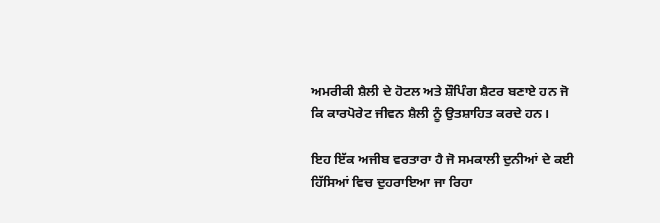ਅਮਰੀਕੀ ਸ਼ੈਲੀ ਦੇ ਹੋਟਲ ਅਤੇ ਸ਼ੌਪਿੰਗ ਸ਼ੈਟਰ ਬਣਾਏ ਹਨ ਜੋ ਕਿ ਕਾਰਪੋਰੇਟ ਜੀਵਨ ਸ਼ੈਲੀ ਨੂੰ ਉਤਸ਼ਾਹਿਤ ਕਰਦੇ ਹਨ।

ਇਹ ਇੱਕ ਅਜੀਬ ਵਰਤਾਰਾ ਹੈ ਜੋ ਸਮਕਾਲੀ ਦੁਨੀਆਂ ਦੇ ਕਈ ਹਿੱਸਿਆਂ ਵਿਚ ਦੁਹਰਾਇਆ ਜਾ ਰਿਹਾ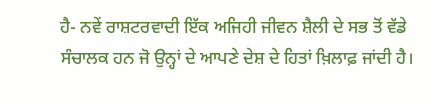ਹੈ- ਨਵੇਂ ਰਾਸ਼ਟਰਵਾਦੀ ਇੱਕ ਅਜਿਹੀ ਜੀਵਨ ਸ਼ੈਲੀ ਦੇ ਸਭ ਤੋਂ ਵੱਡੇ ਸੰਚਾਲਕ ਹਨ ਜੋ ਉਨ੍ਹਾਂ ਦੇ ਆਪਣੇ ਦੇਸ਼ ਦੇ ਹਿਤਾਂ ਖ਼ਿਲਾਫ਼ ਜਾਂਦੀ ਹੈ।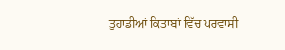ਤੁਹਾਡੀਆਂ ਕਿਤਾਬਾਂ ਵਿੱਚ ਪਰਵਾਸੀ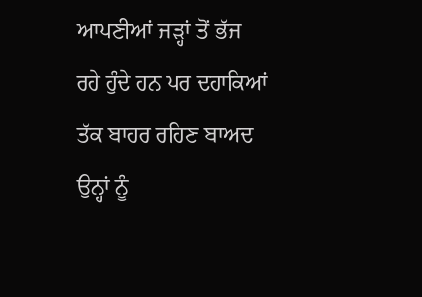ਆਪਣੀਆਂ ਜੜ੍ਹਾਂ ਤੋਂ ਭੱਜ ਰਹੇ ਹੁੰਦੇ ਹਨ ਪਰ ਦਹਾਕਿਆਂ ਤੱਕ ਬਾਹਰ ਰਹਿਣ ਬਾਅਦ ਉਨ੍ਹਾਂ ਨੂੰ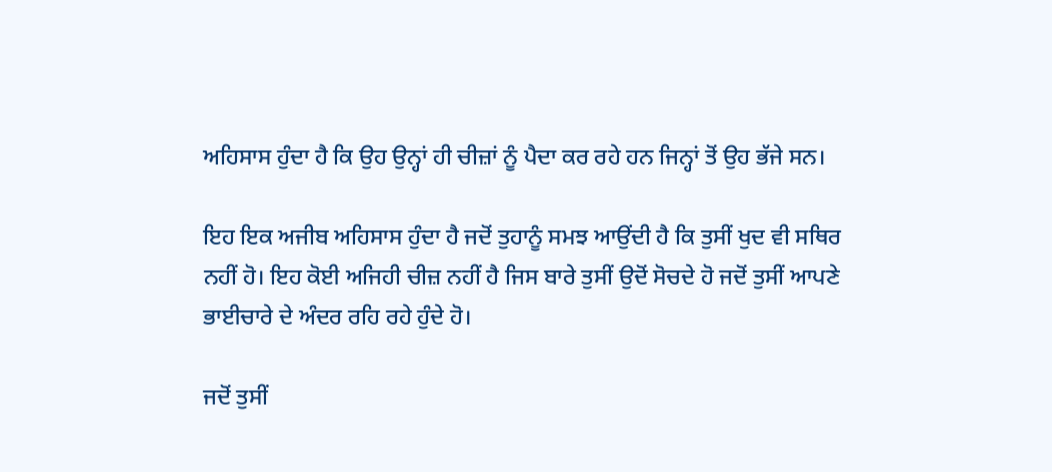ਅਹਿਸਾਸ ਹੁੰਦਾ ਹੈ ਕਿ ਉਹ ਉਨ੍ਹਾਂ ਹੀ ਚੀਜ਼ਾਂ ਨੂੰ ਪੈਦਾ ਕਰ ਰਹੇ ਹਨ ਜਿਨ੍ਹਾਂ ਤੋਂ ਉਹ ਭੱਜੇ ਸਨ।

ਇਹ ਇਕ ਅਜੀਬ ਅਹਿਸਾਸ ਹੁੰਦਾ ਹੈ ਜਦੋਂ ਤੁਹਾਨੂੰ ਸਮਝ ਆਉਂਦੀ ਹੈ ਕਿ ਤੁਸੀਂ ਖੁਦ ਵੀ ਸਥਿਰ ਨਹੀਂ ਹੋ। ਇਹ ਕੋਈ ਅਜਿਹੀ ਚੀਜ਼ ਨਹੀਂ ਹੈ ਜਿਸ ਬਾਰੇ ਤੁਸੀਂ ਉਦੋਂ ਸੋਚਦੇ ਹੋ ਜਦੋਂ ਤੁਸੀਂ ਆਪਣੇ ਭਾਈਚਾਰੇ ਦੇ ਅੰਦਰ ਰਹਿ ਰਹੇ ਹੁੰਦੇ ਹੋ।

ਜਦੋਂ ਤੁਸੀਂ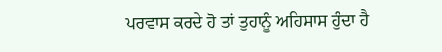ਪਰਵਾਸ ਕਰਦੇ ਹੋ ਤਾਂ ਤੁਹਾਨੂੰ ਅਹਿਸਾਸ ਹੁੰਦਾ ਹੈ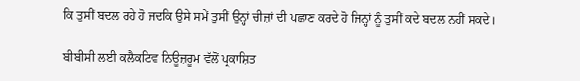ਕਿ ਤੁਸੀਂ ਬਦਲ ਰਹੇ ਹੋ ਜਦਕਿ ਉਸੇ ਸਮੇਂ ਤੁਸੀਂ ਉਨ੍ਹਾਂ ਚੀਜ਼ਾਂ ਦੀ ਪਛਾਣ ਕਰਦੇ ਹੋ ਜਿਨ੍ਹਾਂ ਨੂੰ ਤੁਸੀਂ ਕਦੇ ਬਦਲ ਨਹੀਂ ਸਕਦੇ।

ਬੀਬੀਸੀ ਲਈ ਕਲੈਕਟਿਵ ਨਿਊਜ਼ਰੂਮ ਵੱਲੋਂ ਪ੍ਰਕਾਸ਼ਿਤ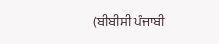(ਬੀਬੀਸੀ ਪੰਜਾਬੀ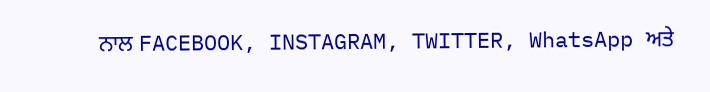ਨਾਲ FACEBOOK, INSTAGRAM, TWITTER, WhatsApp ਅਤੇ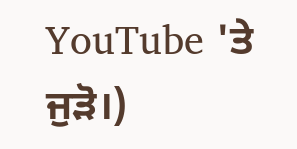YouTube 'ਤੇ ਜੁੜੋ।)